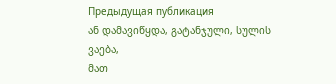Предыдущая публикация
ან დამავიწყდა, გატანჯული, სულის ვაება,
მათ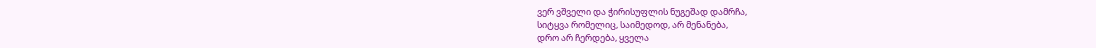ვერ ვშველი და ჭირისუფლის ნუგეშად დამრჩა,
სიტყვა რომელიც, საიმედოდ, არ მენანება,
დრო არ ჩერდება, ყველა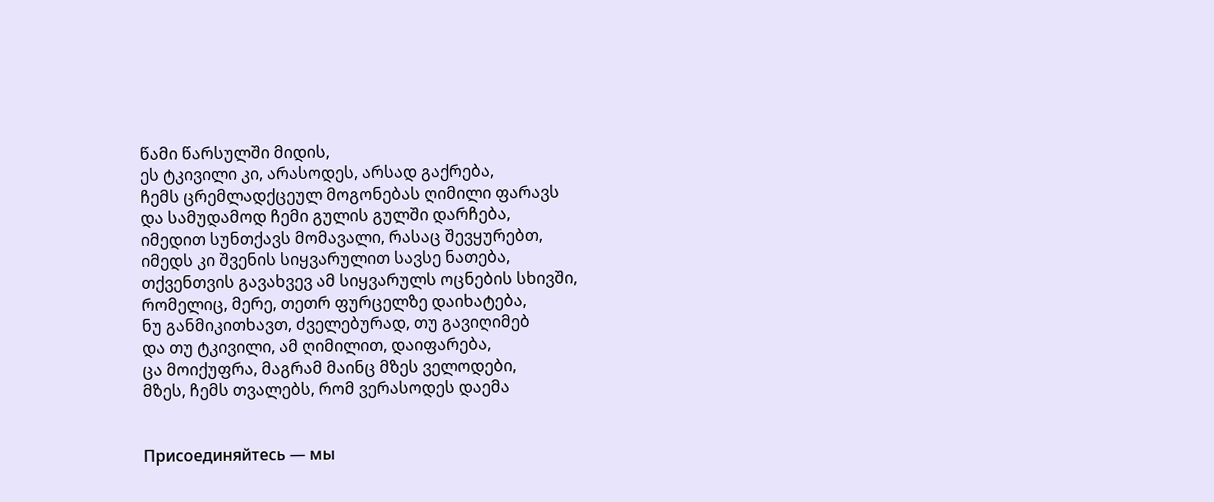წამი წარსულში მიდის,
ეს ტკივილი კი, არასოდეს, არსად გაქრება,
ჩემს ცრემლადქცეულ მოგონებას ღიმილი ფარავს
და სამუდამოდ ჩემი გულის გულში დარჩება,
იმედით სუნთქავს მომავალი, რასაც შევყურებთ,
იმედს კი შვენის სიყვარულით სავსე ნათება,
თქვენთვის გავახვევ ამ სიყვარულს ოცნების სხივში,
რომელიც, მერე, თეთრ ფურცელზე დაიხატება,
ნუ განმიკითხავთ, ძველებურად, თუ გავიღიმებ
და თუ ტკივილი, ამ ღიმილით, დაიფარება,
ცა მოიქუფრა, მაგრამ მაინც მზეს ველოდები,
მზეს, ჩემს თვალებს, რომ ვერასოდეს დაემა


Присоединяйтесь — мы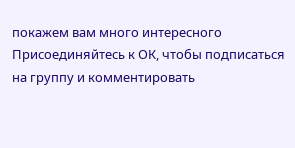покажем вам много интересного
Присоединяйтесь к ОК, чтобы подписаться на группу и комментировать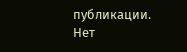публикации.
Нет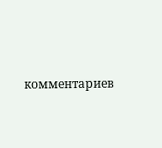комментариев